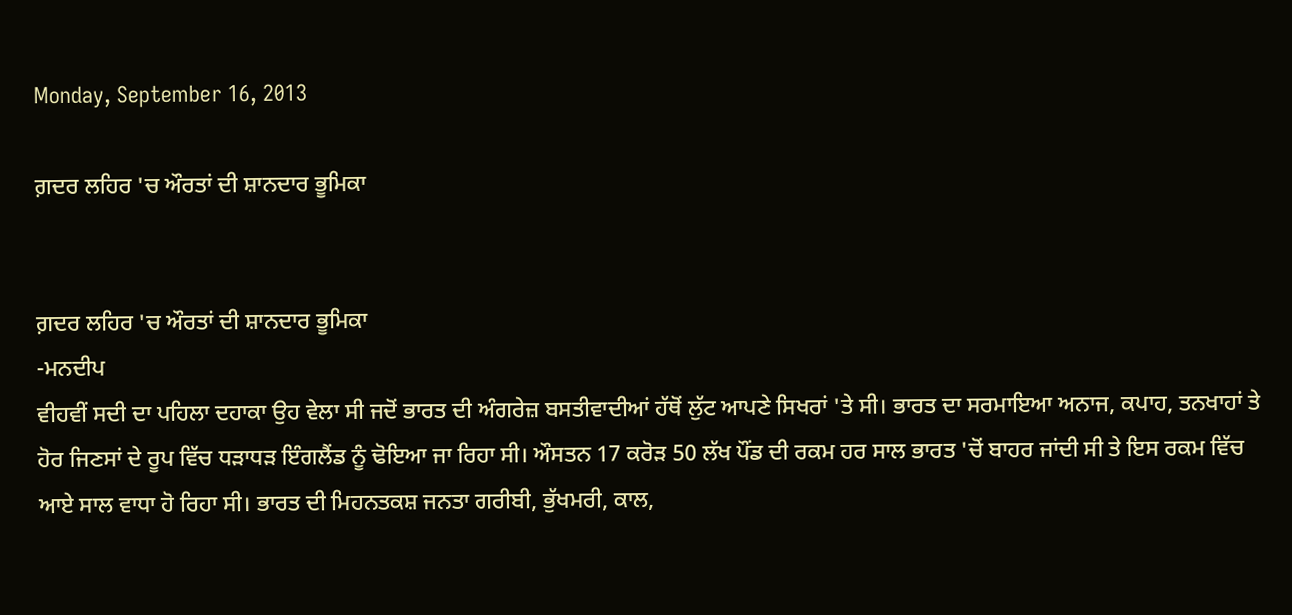Monday, September 16, 2013

ਗ਼ਦਰ ਲਹਿਰ 'ਚ ਔਰਤਾਂ ਦੀ ਸ਼ਾਨਦਾਰ ਭੂਮਿਕਾ


ਗ਼ਦਰ ਲਹਿਰ 'ਚ ਔਰਤਾਂ ਦੀ ਸ਼ਾਨਦਾਰ ਭੂਮਿਕਾ
-ਮਨਦੀਪ
ਵੀਹਵੀਂ ਸਦੀ ਦਾ ਪਹਿਲਾ ਦਹਾਕਾ ਉਹ ਵੇਲਾ ਸੀ ਜਦੋਂ ਭਾਰਤ ਦੀ ਅੰਗਰੇਜ਼ ਬਸਤੀਵਾਦੀਆਂ ਹੱਥੋਂ ਲੁੱਟ ਆਪਣੇ ਸਿਖਰਾਂ 'ਤੇ ਸੀ। ਭਾਰਤ ਦਾ ਸਰਮਾਇਆ ਅਨਾਜ, ਕਪਾਹ, ਤਨਖਾਹਾਂ ਤੇ ਹੋਰ ਜਿਣਸਾਂ ਦੇ ਰੂਪ ਵਿੱਚ ਧੜਾਧੜ ਇੰਗਲੈਂਡ ਨੂੰ ਢੋਇਆ ਜਾ ਰਿਹਾ ਸੀ। ਔਸਤਨ 17 ਕਰੋੜ 50 ਲੱਖ ਪੌਂਡ ਦੀ ਰਕਮ ਹਰ ਸਾਲ ਭਾਰਤ 'ਚੋਂ ਬਾਹਰ ਜਾਂਦੀ ਸੀ ਤੇ ਇਸ ਰਕਮ ਵਿੱਚ ਆਏ ਸਾਲ ਵਾਧਾ ਹੋ ਰਿਹਾ ਸੀ। ਭਾਰਤ ਦੀ ਮਿਹਨਤਕਸ਼ ਜਨਤਾ ਗਰੀਬੀ, ਭੁੱਖਮਰੀ, ਕਾਲ,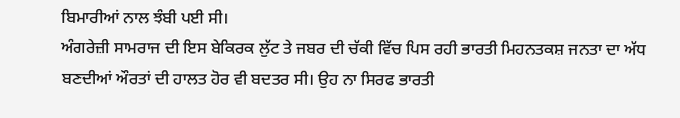ਬਿਮਾਰੀਆਂ ਨਾਲ ਝੰਬੀ ਪਈ ਸੀ।
ਅੰਗਰੇਜ਼ੀ ਸਾਮਰਾਜ ਦੀ ਇਸ ਬੇਕਿਰਕ ਲੁੱਟ ਤੇ ਜਬਰ ਦੀ ਚੱਕੀ ਵਿੱਚ ਪਿਸ ਰਹੀ ਭਾਰਤੀ ਮਿਹਨਤਕਸ਼ ਜਨਤਾ ਦਾ ਅੱਧ ਬਣਦੀਆਂ ਔਰਤਾਂ ਦੀ ਹਾਲਤ ਹੋਰ ਵੀ ਬਦਤਰ ਸੀ। ਉਹ ਨਾ ਸਿਰਫ ਭਾਰਤੀ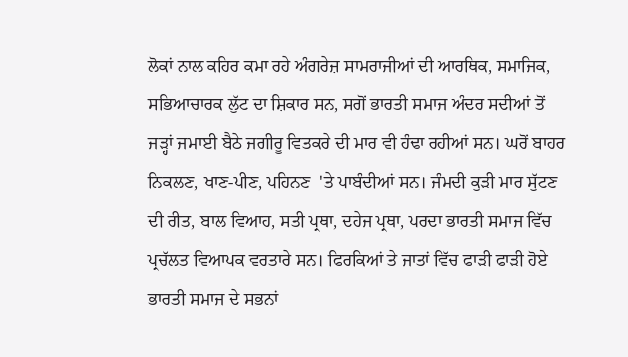ਲੋਕਾਂ ਨਾਲ ਕਹਿਰ ਕਮਾ ਰਹੇ ਅੰਗਰੇਜ਼ ਸਾਮਰਾਜੀਆਂ ਦੀ ਆਰਥਿਕ, ਸਮਾਜਿਕ, ਸਭਿਆਚਾਰਕ ਲੁੱਟ ਦਾ ਸ਼ਿਕਾਰ ਸਨ, ਸਗੋਂ ਭਾਰਤੀ ਸਮਾਜ ਅੰਦਰ ਸਦੀਆਂ ਤੋਂ ਜੜ੍ਹਾਂ ਜਮਾਈ ਬੈਠੇ ਜਗੀਰੂ ਵਿਤਕਰੇ ਦੀ ਮਾਰ ਵੀ ਹੰਢਾ ਰਹੀਆਂ ਸਨ। ਘਰੋਂ ਬਾਹਰ ਨਿਕਲਣ, ਖਾਣ-ਪੀਣ, ਪਹਿਨਣ  'ਤੇ ਪਾਬੰਦੀਆਂ ਸਨ। ਜੰਮਦੀ ਕੁੜੀ ਮਾਰ ਸੁੱਟਣ ਦੀ ਰੀਤ, ਬਾਲ ਵਿਆਹ, ਸਤੀ ਪ੍ਰਥਾ, ਦਹੇਜ ਪ੍ਰਥਾ, ਪਰਦਾ ਭਾਰਤੀ ਸਮਾਜ ਵਿੱਚ ਪ੍ਰਚੱਲਤ ਵਿਆਪਕ ਵਰਤਾਰੇ ਸਨ। ਫਿਰਕਿਆਂ ਤੇ ਜਾਤਾਂ ਵਿੱਚ ਫਾੜੀ ਫਾੜੀ ਹੋਏ ਭਾਰਤੀ ਸਮਾਜ ਦੇ ਸਭਨਾਂ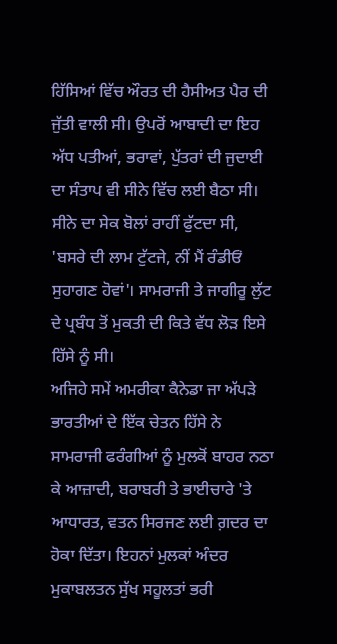ਹਿੱਸਿਆਂ ਵਿੱਚ ਔਰਤ ਦੀ ਹੈਸੀਅਤ ਪੈਰ ਦੀ ਜੁੱਤੀ ਵਾਲੀ ਸੀ। ਉਪਰੋਂ ਆਬਾਦੀ ਦਾ ਇਹ ਅੱਧ ਪਤੀਆਂ, ਭਰਾਵਾਂ, ਪੁੱਤਰਾਂ ਦੀ ਜੁਦਾਈ ਦਾ ਸੰਤਾਪ ਵੀ ਸੀਨੇ ਵਿੱਚ ਲਈ ਬੈਠਾ ਸੀ। ਸੀਨੇ ਦਾ ਸੇਕ ਬੋਲਾਂ ਰਾਹੀਂ ਫੁੱਟਦਾ ਸੀ, 'ਬਸਰੇ ਦੀ ਲਾਮ ਟੁੱਟਜੇ, ਨੀਂ ਮੈਂ ਰੰਡੀਓਂ ਸੁਹਾਗਣ ਹੋਵਾਂ'। ਸਾਮਰਾਜੀ ਤੇ ਜਾਗੀਰੂ ਲੁੱਟ ਦੇ ਪ੍ਰਬੰਧ ਤੋਂ ਮੁਕਤੀ ਦੀ ਕਿਤੇ ਵੱਧ ਲੋੜ ਇਸੇ ਹਿੱਸੇ ਨੂੰ ਸੀ।
ਅਜਿਹੇ ਸਮੇਂ ਅਮਰੀਕਾ ਕੈਨੇਡਾ ਜਾ ਅੱਪੜੇ ਭਾਰਤੀਆਂ ਦੇ ਇੱਕ ਚੇਤਨ ਹਿੱਸੇ ਨੇ ਸਾਮਰਾਜੀ ਫਰੰਗੀਆਂ ਨੂੰ ਮੁਲਕੋਂ ਬਾਹਰ ਨਠਾ ਕੇ ਆਜ਼ਾਦੀ, ਬਰਾਬਰੀ ਤੇ ਭਾਈਚਾਰੇ 'ਤੇ ਆਧਾਰਤ, ਵਤਨ ਸਿਰਜਣ ਲਈ ਗ਼ਦਰ ਦਾ ਹੋਕਾ ਦਿੱਤਾ। ਇਹਨਾਂ ਮੁਲਕਾਂ ਅੰਦਰ ਮੁਕਾਬਲਤਨ ਸੁੱਖ ਸਹੂਲਤਾਂ ਭਰੀ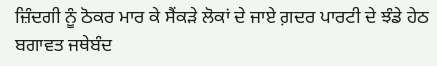ਜ਼ਿੰਦਗੀ ਨੂੰ ਠੋਕਰ ਮਾਰ ਕੇ ਸੈਂਕੜੇ ਲੋਕਾਂ ਦੇ ਜਾਏ ਗ਼ਦਰ ਪਾਰਟੀ ਦੇ ਝੰਡੇ ਹੇਠ ਬਗਾਵਤ ਜਥੇਬੰਦ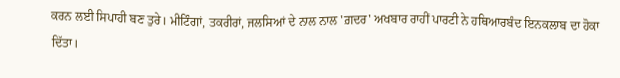ਕਰਨ ਲਈ ਸਿਪਾਹੀ ਬਣ ਤੁਰੇ। ਮੀਟਿੰਗਾਂ, ਤਕਰੀਰਾਂ, ਜਲਸਿਆਂ ਦੇ ਨਾਲ ਨਾਲ 'ਗ਼ਦਰ' ਅਖਬਾਰ ਰਾਹੀਂ ਪਾਰਟੀ ਨੇ ਹਥਿਆਰਬੰਦ ਇਨਕਲਾਬ ਦਾ ਹੋਕਾ ਦਿੱਤਾ।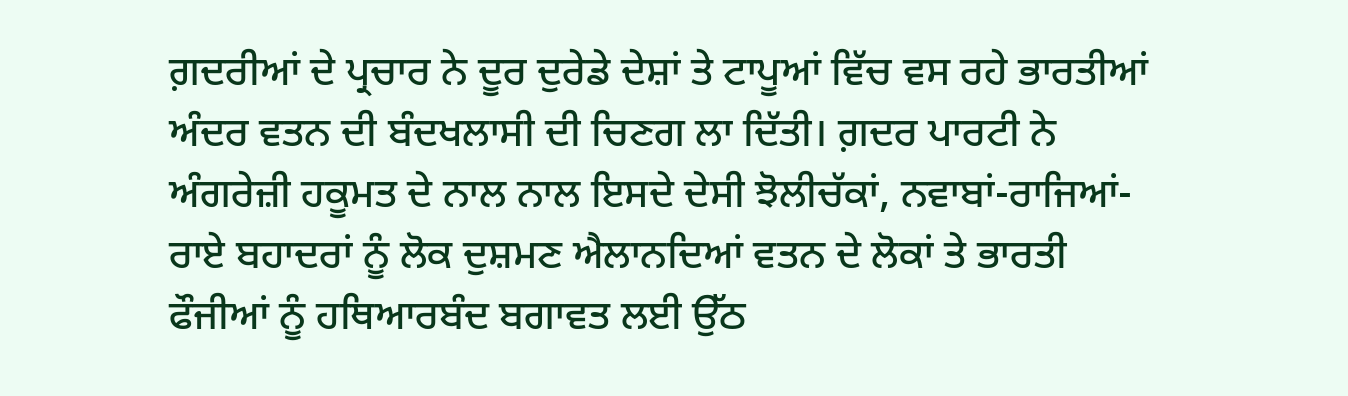ਗ਼ਦਰੀਆਂ ਦੇ ਪ੍ਰਚਾਰ ਨੇ ਦੂਰ ਦੁਰੇਡੇ ਦੇਸ਼ਾਂ ਤੇ ਟਾਪੂਆਂ ਵਿੱਚ ਵਸ ਰਹੇ ਭਾਰਤੀਆਂ ਅੰਦਰ ਵਤਨ ਦੀ ਬੰਦਖਲਾਸੀ ਦੀ ਚਿਣਗ ਲਾ ਦਿੱਤੀ। ਗ਼ਦਰ ਪਾਰਟੀ ਨੇ ਅੰਗਰੇਜ਼ੀ ਹਕੂਮਤ ਦੇ ਨਾਲ ਨਾਲ ਇਸਦੇ ਦੇਸੀ ਝੋਲੀਚੱਕਾਂ, ਨਵਾਬਾਂ-ਰਾਜਿਆਂ-ਰਾਏ ਬਹਾਦਰਾਂ ਨੂੰ ਲੋਕ ਦੁਸ਼ਮਣ ਐਲਾਨਦਿਆਂ ਵਤਨ ਦੇ ਲੋਕਾਂ ਤੇ ਭਾਰਤੀ ਫੌਜੀਆਂ ਨੂੰ ਹਥਿਆਰਬੰਦ ਬਗਾਵਤ ਲਈ ਉੱਠ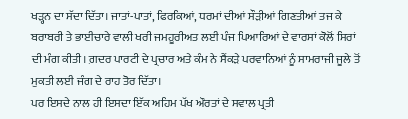ਖੜ੍ਹਨ ਦਾ ਸੱਦਾ ਦਿੱਤਾ। ਜਾਤਾਂ-ਪਾਤਾਂ, ਫਿਰਕਿਆਂ, ਧਰਮਾਂ ਦੀਆਂ ਸੌੜੀਆਂ ਗਿਣਤੀਆਂ ਤਜ ਕੇ ਬਰਾਬਰੀ ਤੇ ਭਾਈਚਾਰੇ ਵਾਲੀ ਖਰੀ ਜਮਹੂਰੀਅਤ ਲਈ ਪੰਜ ਪਿਆਰਿਆਂ ਦੇ ਵਾਰਸਾਂ ਕੋਲੋਂ ਸਿਰਾਂ ਦੀ ਮੰਗ ਕੀਤੀ। ਗ਼ਦਰ ਪਾਰਟੀ ਦੇ ਪ੍ਰਚਾਰ ਅਤੇ ਕੰਮ ਨੇ ਸੈਂਕੜੇ ਪਰਵਾਨਿਆਂ ਨੂੰ ਸਾਮਰਾਜੀ ਜੂਲੇ ਤੋਂ ਮੁਕਤੀ ਲਈ ਜੰਗ ਦੇ ਰਾਹ ਤੋਰ ਦਿੱਤਾ।
ਪਰ ਇਸਦੇ ਨਾਲ ਹੀ ਇਸਦਾ ਇੱਕ ਅਹਿਮ ਪੱਖ ਔਰਤਾਂ ਦੇ ਸਵਾਲ ਪ੍ਰਤੀ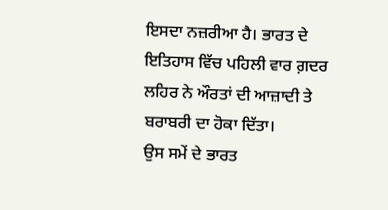ਇਸਦਾ ਨਜ਼ਰੀਆ ਹੈ। ਭਾਰਤ ਦੇ ਇਤਿਹਾਸ ਵਿੱਚ ਪਹਿਲੀ ਵਾਰ ਗ਼ਦਰ ਲਹਿਰ ਨੇ ਔਰਤਾਂ ਦੀ ਆਜ਼ਾਦੀ ਤੇ ਬਰਾਬਰੀ ਦਾ ਹੋਕਾ ਦਿੱਤਾ।
ਉਸ ਸਮੇਂ ਦੇ ਭਾਰਤ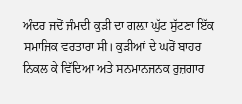ਅੰਦਰ ਜਦੋਂ ਜੰਮਦੀ ਕੁੜੀ ਦਾ ਗਲ਼ਾ ਘੁੱਟ ਸੁੱਟਣਾ ਇੱਕ ਸਮਾਜਿਕ ਵਰਤਾਰਾ ਸੀ। ਕੁੜੀਆਂ ਦੇ ਘਰੋਂ ਬਾਹਰ ਨਿਕਲ ਕੇ ਵਿੱਦਿਆ ਅਤੇ ਸਨਮਾਨਜਨਕ ਰੁਜ਼ਗਾਰ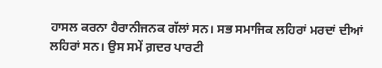ਹਾਸਲ ਕਰਨਾ ਹੈਰਾਨੀਜਨਕ ਗੱਲਾਂ ਸਨ। ਸਭ ਸਮਾਜਿਕ ਲਹਿਰਾਂ ਮਰਦਾਂ ਦੀਆਂ ਲਹਿਰਾਂ ਸਨ। ਉਸ ਸਮੇਂ ਗ਼ਦਰ ਪਾਰਟੀ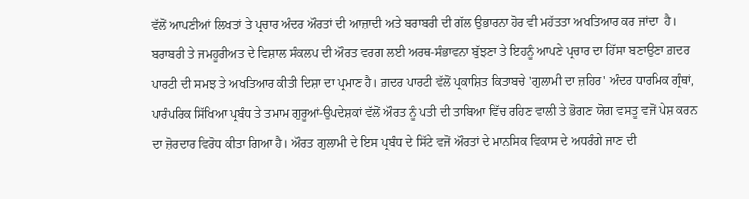ਵੱਲੋਂ ਆਪਣੀਆਂ ਲਿਖਤਾਂ ਤੇ ਪ੍ਰਚਾਰ ਅੰਦਰ ਔਰਤਾਂ ਦੀ ਆਜ਼ਾਦੀ ਅਤੇ ਬਰਾਬਰੀ ਦੀ ਗੱਲ ਉਭਾਰਨਾ ਹੋਰ ਵੀ ਮਹੱਤਤਾ ਅਖਤਿਆਰ ਕਰ ਜਾਂਦਾ  ਹੈ। ਬਰਾਬਰੀ ਤੇ ਜਮਹੂਰੀਅਤ ਦੇ ਵਿਸ਼ਾਲ ਸੰਕਲਪ ਦੀ ਔਰਤ ਵਰਗ ਲਈ ਅਰਥ-ਸੰਭਾਵਨਾ ਬੁੱਝਣਾ ਤੇ ਇਹਨੂੰ ਆਪਣੇ ਪ੍ਰਚਾਰ ਦਾ ਹਿੱਸਾ ਬਣਾਉਣਾ ਗ਼ਦਰ ਪਾਰਟੀ ਦੀ ਸਮਝ ਤੇ ਅਖਤਿਆਰ ਕੀਤੀ ਦਿਸ਼ਾ ਦਾ ਪ੍ਰਮਾਣ ਹੈ। ਗ਼ਦਰ ਪਾਰਟੀ ਵੱਲੋਂ ਪ੍ਰਕਾਸ਼ਿਤ ਕਿਤਾਬਚੇ 'ਗੁਲਾਮੀ ਦਾ ਜ਼ਹਿਰ' ਅੰਦਰ ਧਾਰਮਿਕ ਗ੍ਰੰਥਾਂ, ਪਾਰੰਪਰਿਕ ਸਿੱਖਿਆ ਪ੍ਰਬੰਧ ਤੇ ਤਮਾਮ ਗੁਰੂਆਂ-ਉਪਦੇਸ਼ਕਾਂ ਵੱਲੋਂ ਔਰਤ ਨੂੰ ਪਤੀ ਦੀ ਤਾਬਿਆ ਵਿੱਚ ਰਹਿਣ ਵਾਲੀ ਤੇ ਭੋਗਣ ਯੋਗ ਵਸਤੂ ਵਜੋਂ ਪੇਸ਼ ਕਰਨ ਦਾ ਜ਼ੋਰਦਾਰ ਵਿਰੋਧ ਕੀਤਾ ਗਿਆ ਹੈ। ਔਰਤ ਗੁਲਾਮੀ ਦੇ ਇਸ ਪ੍ਰਬੰਧ ਦੇ ਸਿੱਟੇ ਵਜੋਂ ਔਰਤਾਂ ਦੇ ਮਾਨਸਿਕ ਵਿਕਾਸ ਦੇ ਅਧਰੰਗੇ ਜਾਣ ਦੀ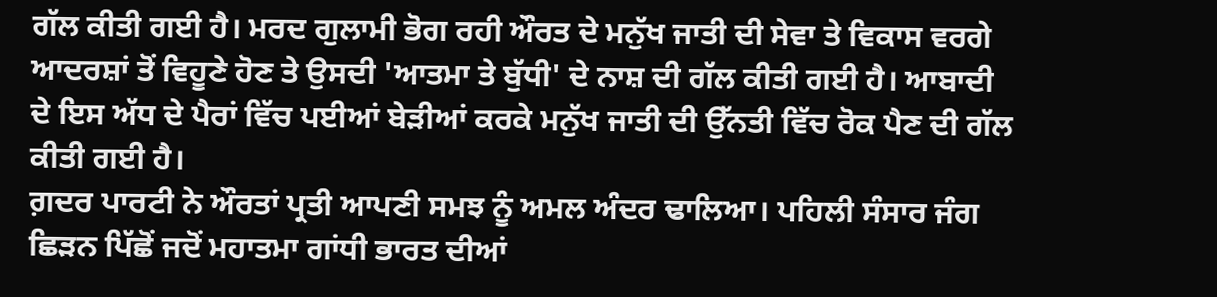ਗੱਲ ਕੀਤੀ ਗਈ ਹੈ। ਮਰਦ ਗੁਲਾਮੀ ਭੋਗ ਰਹੀ ਔਰਤ ਦੇ ਮਨੁੱਖ ਜਾਤੀ ਦੀ ਸੇਵਾ ਤੇ ਵਿਕਾਸ ਵਰਗੇ ਆਦਰਸ਼ਾਂ ਤੋਂ ਵਿਹੂਣੇ ਹੋਣ ਤੇ ਉਸਦੀ 'ਆਤਮਾ ਤੇ ਬੁੱਧੀ' ਦੇ ਨਾਸ਼ ਦੀ ਗੱਲ ਕੀਤੀ ਗਈ ਹੈ। ਆਬਾਦੀ ਦੇ ਇਸ ਅੱਧ ਦੇ ਪੈਰਾਂ ਵਿੱਚ ਪਈਆਂ ਬੇੜੀਆਂ ਕਰਕੇ ਮਨੁੱਖ ਜਾਤੀ ਦੀ ਉੱਨਤੀ ਵਿੱਚ ਰੋਕ ਪੈਣ ਦੀ ਗੱਲ ਕੀਤੀ ਗਈ ਹੈ।
ਗ਼ਦਰ ਪਾਰਟੀ ਨੇ ਔਰਤਾਂ ਪ੍ਰਤੀ ਆਪਣੀ ਸਮਝ ਨੂੰ ਅਮਲ ਅੰਦਰ ਢਾਲਿਆ। ਪਹਿਲੀ ਸੰਸਾਰ ਜੰਗ ਛਿੜਨ ਪਿੱਛੋਂ ਜਦੋਂ ਮਹਾਤਮਾ ਗਾਂਧੀ ਭਾਰਤ ਦੀਆਂ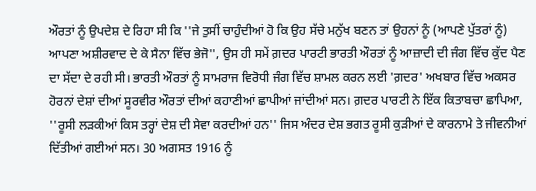ਔਰਤਾਂ ਨੂੰ ਉਪਦੇਸ਼ ਦੇ ਰਿਹਾ ਸੀ ਕਿ ''ਜੇ ਤੁਸੀਂ ਚਾਹੁੰਦੀਆਂ ਹੋ ਕਿ ਉਹ ਸੱਚੇ ਮਨੁੱਖ ਬਣਨ ਤਾਂ ਉਹਨਾਂ ਨੂੰ (ਆਪਣੇ ਪੁੱਤਰਾਂ ਨੂੰ) ਆਪਣਾ ਅਸ਼ੀਰਵਾਦ ਦੇ ਕੇ ਸੈਨਾ ਵਿੱਚ ਭੇਜੋ'', ਉਸ ਹੀ ਸਮੇਂ ਗ਼ਦਰ ਪਾਰਟੀ ਭਾਰਤੀ ਔਰਤਾਂ ਨੂੰ ਆਜ਼ਾਦੀ ਦੀ ਜੰਗ ਵਿੱਚ ਕੁੱਦ ਪੈਣ ਦਾ ਸੱਦਾ ਦੇ ਰਹੀ ਸੀ। ਭਾਰਤੀ ਔਰਤਾਂ ਨੂੰ ਸਾਮਰਾਜ ਵਿਰੋਧੀ ਜੰਗ ਵਿੱਚ ਸ਼ਾਮਲ ਕਰਨ ਲਈ 'ਗ਼ਦਰ' ਅਖਬਾਰ ਵਿੱਚ ਅਕਸਰ ਹੋਰਨਾਂ ਦੇਸ਼ਾਂ ਦੀਆਂ ਸੂਰਵੀਰ ਔਰਤਾਂ ਦੀਆਂ ਕਹਾਣੀਆਂ ਛਾਪੀਆਂ ਜਾਂਦੀਆਂ ਸਨ। ਗ਼ਦਰ ਪਾਰਟੀ ਨੇ ਇੱਕ ਕਿਤਾਬਚਾ ਛਾਪਿਆ, ''ਰੂਸੀ ਲੜਕੀਆਂ ਕਿਸ ਤਰ੍ਹਾਂ ਦੇਸ਼ ਦੀ ਸੇਵਾ ਕਰਦੀਆਂ ਹਨ'' ਜਿਸ ਅੰਦਰ ਦੇਸ਼ ਭਗਤ ਰੂਸੀ ਕੁੜੀਆਂ ਦੇ ਕਾਰਨਾਮੇ ਤੇ ਜੀਵਨੀਆਂ ਦਿੱਤੀਆਂ ਗਈਆਂ ਸਨ। 30 ਅਗਸਤ 1916 ਨੂੰ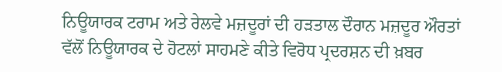ਨਿਊਯਾਰਕ ਟਰਾਮ ਅਤੇ ਰੇਲਵੇ ਮਜ਼ਦੂਰਾਂ ਦੀ ਹੜਤਾਲ ਦੌਰਾਨ ਮਜ਼ਦੂਰ ਔਰਤਾਂ ਵੱਲੋਂ ਨਿਊਯਾਰਕ ਦੇ ਹੋਟਲਾਂ ਸਾਹਮਣੇ ਕੀਤੇ ਵਿਰੋਧ ਪ੍ਰਦਰਸ਼ਨ ਦੀ ਖ਼ਬਰ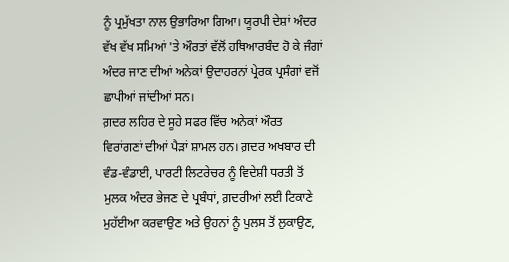ਨੂੰ ਪ੍ਰਮੁੱਖਤਾ ਨਾਲ ਉਭਾਰਿਆ ਗਿਆ। ਯੂਰਪੀ ਦੇਸ਼ਾਂ ਅੰਦਰ ਵੱਖ ਵੱਖ ਸਮਿਆਂ 'ਤੇ ਔਰਤਾਂ ਵੱਲੋਂ ਹਥਿਆਰਬੰਦ ਹੋ ਕੇ ਜੰਗਾਂ ਅੰਦਰ ਜਾਣ ਦੀਆਂ ਅਨੇਕਾਂ ਉਦਾਹਰਨਾਂ ਪ੍ਰੇਰਕ ਪ੍ਰਸੰਗਾਂ ਵਜੋਂ ਛਾਪੀਆਂ ਜਾਂਦੀਆਂ ਸਨ।
ਗ਼ਦਰ ਲਹਿਰ ਦੇ ਸੂਹੇ ਸਫਰ ਵਿੱਚ ਅਨੇਕਾਂ ਔਰਤ ਵਿਰਾਂਗਣਾਂ ਦੀਆਂ ਪੈੜਾਂ ਸ਼ਾਮਲ ਹਨ। ਗ਼ਦਰ ਅਖਬਾਰ ਦੀ ਵੰਡ-ਵੰਡਾਈ, ਪਾਰਟੀ ਲਿਟਰੇਚਰ ਨੂੰ ਵਿਦੇਸ਼ੀ ਧਰਤੀ ਤੋਂ ਮੁਲਕ ਅੰਦਰ ਭੇਜਣ ਦੇ ਪ੍ਰਬੰਧਾਂ, ਗ਼ਦਰੀਆਂ ਲਈ ਟਿਕਾਣੇ ਮੁਹੱਈਆ ਕਰਵਾਉਣ ਅਤੇ ਉਹਨਾਂ ਨੂੰ ਪੁਲਸ ਤੋਂ ਲੁਕਾਉਣ,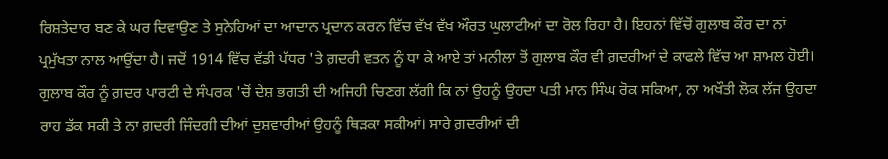ਰਿਸ਼ਤੇਦਾਰ ਬਣ ਕੇ ਘਰ ਦਿਵਾਉਣ ਤੇ ਸੁਨੇਹਿਆਂ ਦਾ ਆਦਾਨ ਪ੍ਰਦਾਨ ਕਰਨ ਵਿੱਚ ਵੱਖ ਵੱਖ ਔਰਤ ਘੁਲਾਟੀਆਂ ਦਾ ਰੋਲ ਰਿਹਾ ਹੈ। ਇਹਨਾਂ ਵਿੱਚੋਂ ਗੁਲਾਬ ਕੌਰ ਦਾ ਨਾਂ ਪ੍ਰਮੁੱਖਤਾ ਨਾਲ ਆਉਂਦਾ ਹੈ। ਜਦੋਂ 1914 ਵਿੱਚ ਵੱਡੀ ਪੱਧਰ 'ਤੇ ਗ਼ਦਰੀ ਵਤਨ ਨੂੰ ਧਾ ਕੇ ਆਏ ਤਾਂ ਮਨੀਲਾ ਤੋਂ ਗੁਲਾਬ ਕੌਰ ਵੀ ਗ਼ਦਰੀਆਂ ਦੇ ਕਾਫਲੇ ਵਿੱਚ ਆ ਸ਼ਾਮਲ ਹੋਈ। ਗੁਲਾਬ ਕੌਰ ਨੂੰ ਗ਼ਦਰ ਪਾਰਟੀ ਦੇ ਸੰਪਰਕ 'ਚੋਂ ਦੇਸ਼ ਭਗਤੀ ਦੀ ਅਜਿਹੀ ਚਿਣਗ ਲੱਗੀ ਕਿ ਨਾਂ ਉਹਨੂੰ ਉਹਦਾ ਪਤੀ ਮਾਨ ਸਿੰਘ ਰੋਕ ਸਕਿਆ, ਨਾ ਅਖੌਤੀ ਲੋਕ ਲੱਜ ਉਹਦਾ ਰਾਹ ਡੱਕ ਸਕੀ ਤੇ ਨਾ ਗ਼ਦਰੀ ਜਿੰਦਗੀ ਦੀਆਂ ਦੁਸ਼ਵਾਰੀਆਂ ਉਹਨੂੰ ਥਿੜਕਾ ਸਕੀਆਂ। ਸਾਰੇ ਗ਼ਦਰੀਆਂ ਦੀ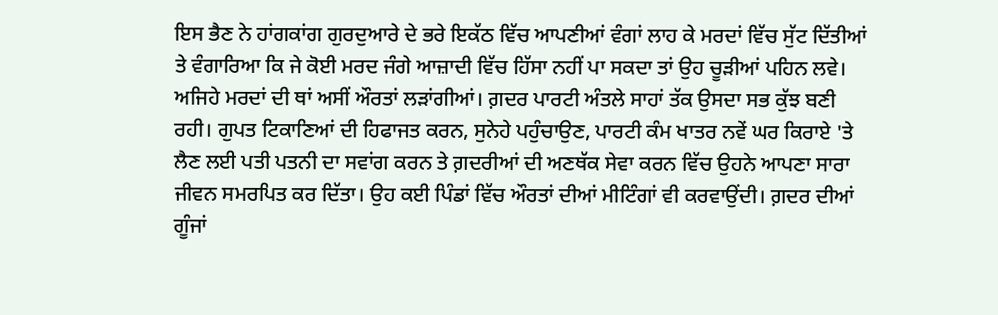ਇਸ ਭੈਣ ਨੇ ਹਾਂਗਕਾਂਗ ਗੁਰਦੁਆਰੇ ਦੇ ਭਰੇ ਇਕੱਠ ਵਿੱਚ ਆਪਣੀਆਂ ਵੰਗਾਂ ਲਾਹ ਕੇ ਮਰਦਾਂ ਵਿੱਚ ਸੁੱਟ ਦਿੱਤੀਆਂ ਤੇ ਵੰਗਾਰਿਆ ਕਿ ਜੇ ਕੋਈ ਮਰਦ ਜੰਗੇ ਆਜ਼ਾਦੀ ਵਿੱਚ ਹਿੱਸਾ ਨਹੀਂ ਪਾ ਸਕਦਾ ਤਾਂ ਉਹ ਚੂੜੀਆਂ ਪਹਿਨ ਲਵੇ। ਅਜਿਹੇ ਮਰਦਾਂ ਦੀ ਥਾਂ ਅਸੀਂ ਔਰਤਾਂ ਲੜਾਂਗੀਆਂ। ਗ਼ਦਰ ਪਾਰਟੀ ਅੰਤਲੇ ਸਾਹਾਂ ਤੱਕ ਉਸਦਾ ਸਭ ਕੁੱਝ ਬਣੀ ਰਹੀ। ਗੁਪਤ ਟਿਕਾਣਿਆਂ ਦੀ ਹਿਫਾਜਤ ਕਰਨ, ਸੁਨੇਹੇ ਪਹੁੰਚਾਉਣ, ਪਾਰਟੀ ਕੰਮ ਖਾਤਰ ਨਵੇਂ ਘਰ ਕਿਰਾਏ 'ਤੇ ਲੈਣ ਲਈ ਪਤੀ ਪਤਨੀ ਦਾ ਸਵਾਂਗ ਕਰਨ ਤੇ ਗ਼ਦਰੀਆਂ ਦੀ ਅਣਥੱਕ ਸੇਵਾ ਕਰਨ ਵਿੱਚ ਉਹਨੇ ਆਪਣਾ ਸਾਰਾ ਜੀਵਨ ਸਮਰਪਿਤ ਕਰ ਦਿੱਤਾ। ਉਹ ਕਈ ਪਿੰਡਾਂ ਵਿੱਚ ਔਰਤਾਂ ਦੀਆਂ ਮੀਟਿੰਗਾਂ ਵੀ ਕਰਵਾਉਂਦੀ। ਗ਼ਦਰ ਦੀਆਂ ਗੂੰਜਾਂ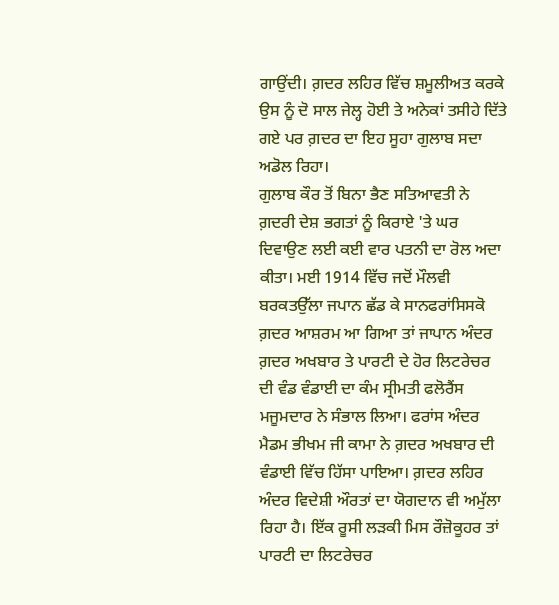ਗਾਉਂਦੀ। ਗ਼ਦਰ ਲਹਿਰ ਵਿੱਚ ਸ਼ਮੂਲੀਅਤ ਕਰਕੇ ਉਸ ਨੂੰ ਦੋ ਸਾਲ ਜੇਲ੍ਹ ਹੋਈ ਤੇ ਅਨੇਕਾਂ ਤਸੀਹੇ ਦਿੱਤੇ ਗਏ ਪਰ ਗ਼ਦਰ ਦਾ ਇਹ ਸੂਹਾ ਗੁਲਾਬ ਸਦਾ ਅਡੋਲ ਰਿਹਾ।
ਗੁਲਾਬ ਕੌਰ ਤੋਂ ਬਿਨਾ ਭੈਣ ਸਤਿਆਵਤੀ ਨੇ ਗ਼ਦਰੀ ਦੇਸ਼ ਭਗਤਾਂ ਨੂੰ ਕਿਰਾਏ 'ਤੇ ਘਰ ਦਿਵਾਉਣ ਲਈ ਕਈ ਵਾਰ ਪਤਨੀ ਦਾ ਰੋਲ ਅਦਾ ਕੀਤਾ। ਮਈ 1914 ਵਿੱਚ ਜਦੋਂ ਮੌਲਵੀ ਬਰਕਤਉੱਲਾ ਜਪਾਨ ਛੱਡ ਕੇ ਸਾਨਫਰਾਂਸਿਸਕੋ ਗ਼ਦਰ ਆਸ਼ਰਮ ਆ ਗਿਆ ਤਾਂ ਜਾਪਾਨ ਅੰਦਰ ਗ਼ਦਰ ਅਖਬਾਰ ਤੇ ਪਾਰਟੀ ਦੇ ਹੋਰ ਲਿਟਰੇਚਰ ਦੀ ਵੰਡ ਵੰਡਾਈ ਦਾ ਕੰਮ ਸ੍ਰੀਮਤੀ ਫਲੋਰੈਂਸ ਮਜੂਮਦਾਰ ਨੇ ਸੰਭਾਲ ਲਿਆ। ਫਰਾਂਸ ਅੰਦਰ ਮੈਡਮ ਭੀਖਮ ਜੀ ਕਾਮਾ ਨੇ ਗ਼ਦਰ ਅਖਬਾਰ ਦੀ ਵੰਡਾਈ ਵਿੱਚ ਹਿੱਸਾ ਪਾਇਆ। ਗ਼ਦਰ ਲਹਿਰ ਅੰਦਰ ਵਿਦੇਸ਼ੀ ਔਰਤਾਂ ਦਾ ਯੋਗਦਾਨ ਵੀ ਅਮੁੱਲਾ ਰਿਹਾ ਹੈ। ਇੱਕ ਰੂਸੀ ਲੜਕੀ ਮਿਸ ਰੌਜ਼ੋਕੂਹਰ ਤਾਂ ਪਾਰਟੀ ਦਾ ਲਿਟਰੇਚਰ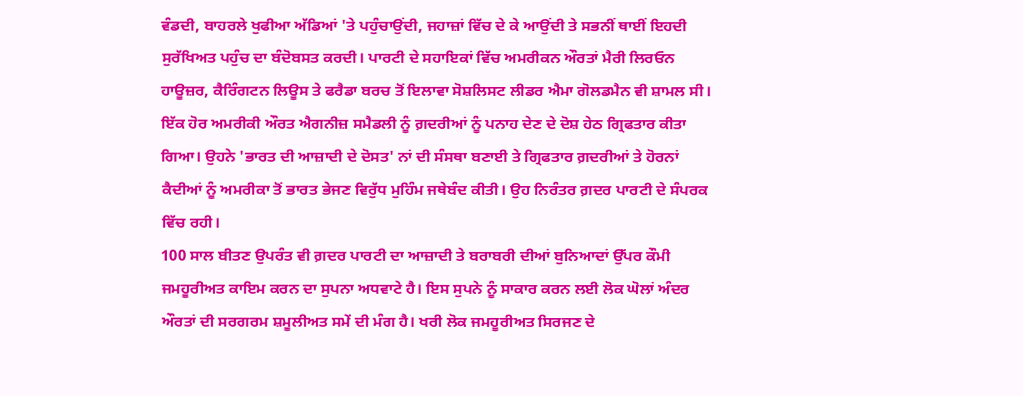ਵੰਡਦੀ, ਬਾਹਰਲੇ ਖੁਫੀਆ ਅੱਡਿਆਂ 'ਤੇ ਪਹੁੰਚਾਉਂਦੀ, ਜਹਾਜ਼ਾਂ ਵਿੱਚ ਦੇ ਕੇ ਆਉਂਦੀ ਤੇ ਸਭਨੀਂ ਥਾਈਂ ਇਹਦੀ ਸੁਰੱਖਿਅਤ ਪਹੁੰਚ ਦਾ ਬੰਦੋਬਸਤ ਕਰਦੀ। ਪਾਰਟੀ ਦੇ ਸਹਾਇਕਾਂ ਵਿੱਚ ਅਮਰੀਕਨ ਔਰਤਾਂ ਮੈਰੀ ਲਿਰਓਨ ਹਾਊਜ਼ਰ, ਕੈਰਿੰਗਟਨ ਲਿਊਸ ਤੇ ਫਰੈਡਾ ਬਰਚ ਤੋਂ ਇਲਾਵਾ ਸੋਸ਼ਲਿਸਟ ਲੀਡਰ ਐਮਾ ਗੋਲਡਮੈਨ ਵੀ ਸ਼ਾਮਲ ਸੀ। ਇੱਕ ਹੋਰ ਅਮਰੀਕੀ ਔਰਤ ਐਗਨੀਜ਼ ਸਮੈਡਲੀ ਨੂੰ ਗ਼ਦਰੀਆਂ ਨੂੰ ਪਨਾਹ ਦੇਣ ਦੇ ਦੋਸ਼ ਹੇਠ ਗ੍ਰਿਫਤਾਰ ਕੀਤਾ ਗਿਆ। ਉਹਨੇ 'ਭਾਰਤ ਦੀ ਆਜ਼ਾਦੀ ਦੇ ਦੋਸਤ' ਨਾਂ ਦੀ ਸੰਸਥਾ ਬਣਾਈ ਤੇ ਗ੍ਰਿਫਤਾਰ ਗ਼ਦਰੀਆਂ ਤੇ ਹੋਰਨਾਂ ਕੈਦੀਆਂ ਨੂੰ ਅਮਰੀਕਾ ਤੋਂ ਭਾਰਤ ਭੇਜਣ ਵਿਰੁੱਧ ਮੁਹਿੰਮ ਜਥੇਬੰਦ ਕੀਤੀ। ਉਹ ਨਿਰੰਤਰ ਗ਼ਦਰ ਪਾਰਟੀ ਦੇ ਸੰਪਰਕ ਵਿੱਚ ਰਹੀ।
100 ਸਾਲ ਬੀਤਣ ਉਪਰੰਤ ਵੀ ਗ਼ਦਰ ਪਾਰਟੀ ਦਾ ਆਜ਼ਾਦੀ ਤੇ ਬਰਾਬਰੀ ਦੀਆਂ ਬੁਨਿਆਦਾਂ ਉੱਪਰ ਕੌਮੀ ਜਮਹੂਰੀਅਤ ਕਾਇਮ ਕਰਨ ਦਾ ਸੁਪਨਾ ਅਧਵਾਟੇ ਹੈ। ਇਸ ਸੁਪਨੇ ਨੂੰ ਸਾਕਾਰ ਕਰਨ ਲਈ ਲੋਕ ਘੋਲਾਂ ਅੰਦਰ ਔਰਤਾਂ ਦੀ ਸਰਗਰਮ ਸ਼ਮੂਲੀਅਤ ਸਮੇਂ ਦੀ ਮੰਗ ਹੈ। ਖਰੀ ਲੋਕ ਜਮਹੂਰੀਅਤ ਸਿਰਜਣ ਦੇ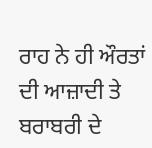ਰਾਹ ਨੇ ਹੀ ਔਰਤਾਂ ਦੀ ਆਜ਼ਾਦੀ ਤੇ ਬਰਾਬਰੀ ਦੇ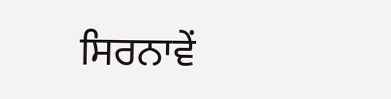ਸਿਰਨਾਵੇਂ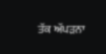ਤੱਕ ਅੱਪੜਨਾ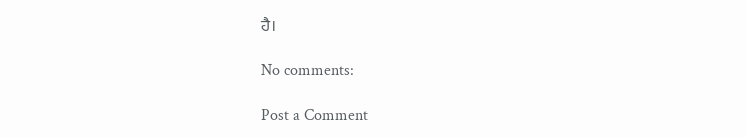ਹੈ।

No comments:

Post a Comment